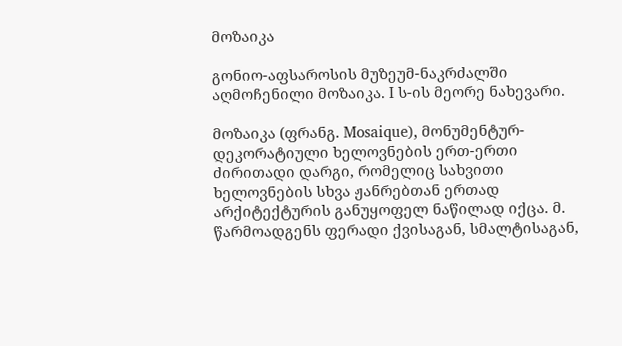მოზაიკა

გონიო-აფსაროსის მუზეუმ-ნაკრძალში აღმოჩენილი მოზაიკა. I ს-ის მეორე ნახევარი.

მოზაიკა (ფრანგ. Mosaique), მონუმენტურ-დეკორატიული ხელოვნების ერთ-ერთი ძირითადი დარგი, რომელიც სახვითი ხელოვნების სხვა ჟანრებთან ერთად არქიტექტურის განუყოფელ ნაწილად იქცა. მ. წარმოადგენს ფერადი ქვისაგან, სმალტისაგან,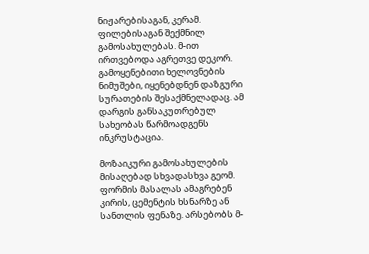ნიჟარებისაგან, კერამ. ფილებისაგან შექმნილ გამოსახულებას. მ-ით ირთვებოდა აგრეთვე დეკორ. გამოყენებითი ხელოვნების ნიმუშები, იყენებდნენ დაზგური სურათების შესაქმნელადაც. ამ დარგის განსაკუთრებულ სახეობას წარმოადგენს ინკრუსტაცია.

მოზაიკური გამოსახულების მისაღებად სხვადასხვა გეომ. ფორმის მასალას ამაგრებენ კირის, ცემენტის ხსნარზე ან სანთლის ფენაზე. არსებობს მ-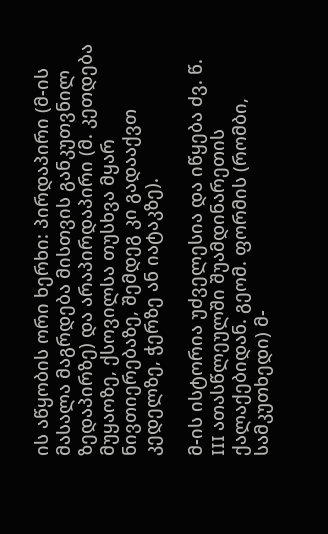ის აწყობის ორი ხერხი: პირდაპირი (მ-ის მასალა მაგრდება მისთვის განკუთვნილ ზედაპირზე) და არაპირდაპირი (მ. კეთდება მუყაოზე, ქსოვილსა თუსხვა მყარ ნივთიერებაზე, შემდეგ კი გადააქვთ კედელზე, ჭერზე ან იატაკზე).

მ-ის ისტორია უძველესია და იწყება ძვ. წ. III ათასწლეულში შუამდინარეთის ქალაქებიდან. გეომ. ფორმის (რომბი, სამკუთხედი) მ-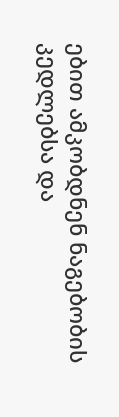ებით ამკობდნენ ნაგებობის კედლებსა და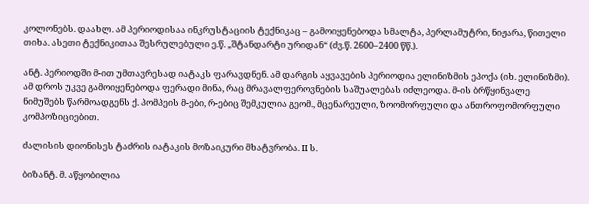კოლონებს. დაახლ. ამ პერიოდისაა ინკრუსტაციის ტექნიკაც – გამოიყენებოდა სმალტა, პერლამუტრი, ნიჟარა, წითელი თიხა. ასეთი ტექნიკითაა შესრულებული ე.წ. „შტანდარტი ურიდან“ (ძვ.წ. 2600–2400 წწ.).

ანტ. პერიოდში მ-ით უმთავრესად იატაკს ფარავდნენ. ამ დარგის აყვავების პერიოდია ელინიზმის ეპოქა (იხ. ელინიზმი). ამ დროს უკვე გამოიყენებოდა ფერადი მინა, რაც მრავალფეროვნების საშუალებას იძლეოდა. მ-ის ბრწყინვალე ნიმუშებს წარმოადგენს ქ. პომპეის მ-ები, რ-ებიც შემკულია გეომ., მცენარეული, ზოომორფული და ანთროფომორფული კომპოზიციებით.

ძალისის დიონისეს ტაძრის იატაკის მოზაიკური მხატვრობა. II ს.

ბიზანტ. მ. აწყობილია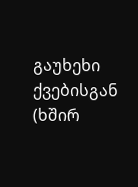გაუხეხი ქვებისგან (ხშირ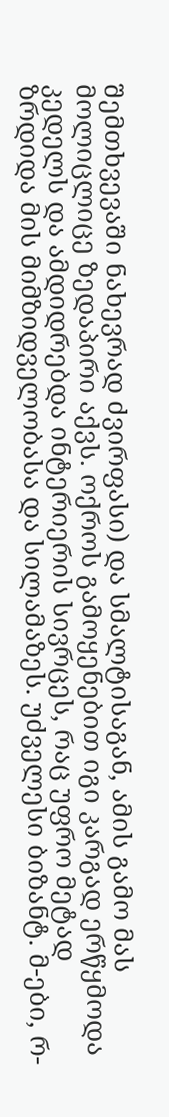შემთხვევაში ნახევრად ძვირფასი) და სმალტისაგან, ამის გამო მას მოლიცლიცე ზედაპირი აქვს. ოქროს გამოყენებით იგი კარგად ერწყმოდა კედელს და ამდიდრებდა ინტერიერის სივრცეს, რაც უფრო მეტად ზრდიდა მის მიმზიდველობასა და სილამაზეს. უძველესი ბიზანტ. მ-ები, რ-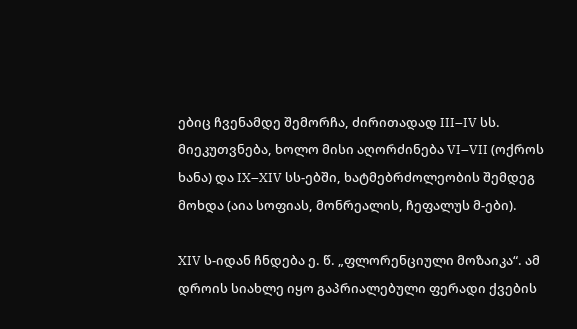ებიც ჩვენამდე შემორჩა, ძირითადად III–IV სს. მიეკუთვნება, ხოლო მისი აღორძინება VI–VII (ოქროს ხანა) და IX–XIV სს-ებში, ხატმებრძოლეობის შემდეგ მოხდა (აია სოფიას, მონრეალის, ჩეფალუს მ-ები).

XIV ს-იდან ჩნდება ე. წ. „ფლორენციული მოზაიკა“. ამ დროის სიახლე იყო გაპრიალებული ფერადი ქვების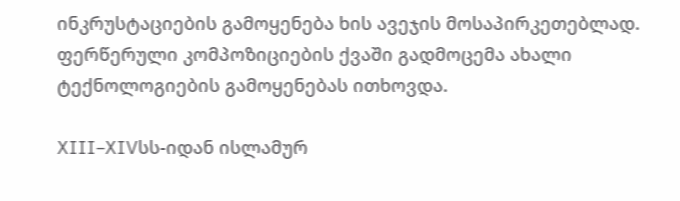ინკრუსტაციების გამოყენება ხის ავეჯის მოსაპირკეთებლად. ფერწერული კომპოზიციების ქვაში გადმოცემა ახალი ტექნოლოგიების გამოყენებას ითხოვდა.

XIII–XIVსს-იდან ისლამურ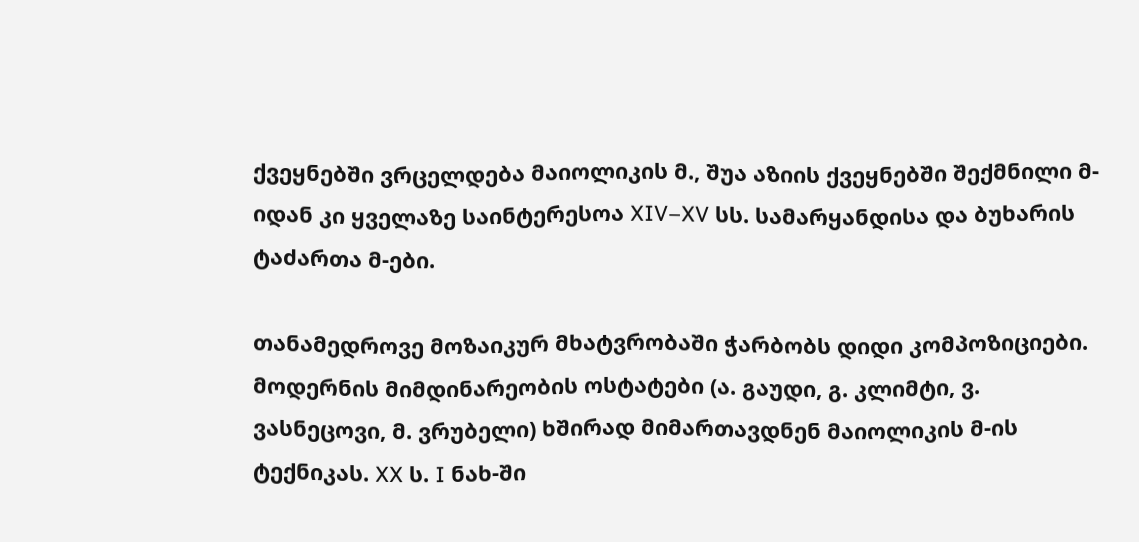ქვეყნებში ვრცელდება მაიოლიკის მ., შუა აზიის ქვეყნებში შექმნილი მ-იდან კი ყველაზე საინტერესოა XIV–XV სს. სამარყანდისა და ბუხარის ტაძართა მ-ები.

თანამედროვე მოზაიკურ მხატვრობაში ჭარბობს დიდი კომპოზიციები. მოდერნის მიმდინარეობის ოსტატები (ა. გაუდი, გ. კლიმტი, ვ. ვასნეცოვი, მ. ვრუბელი) ხშირად მიმართავდნენ მაიოლიკის მ-ის ტექნიკას. XX ს. I ნახ-ში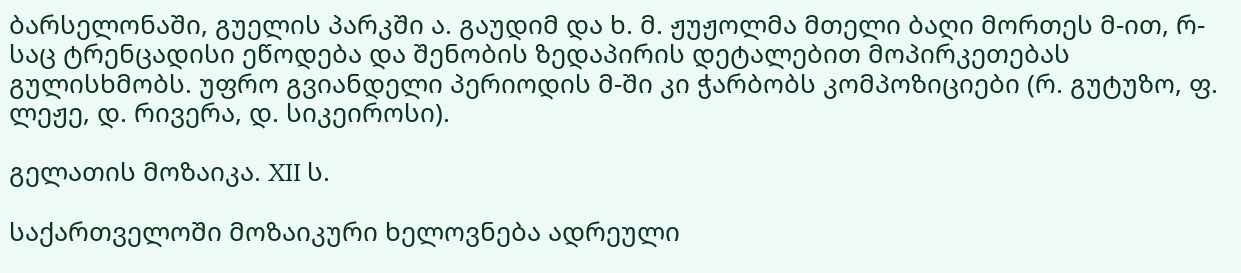ბარსელონაში, გუელის პარკში ა. გაუდიმ და ხ. მ. ჟუჟოლმა მთელი ბაღი მორთეს მ-ით, რ-საც ტრენცადისი ეწოდება და შენობის ზედაპირის დეტალებით მოპირკეთებას გულისხმობს. უფრო გვიანდელი პერიოდის მ-ში კი ჭარბობს კომპოზიციები (რ. გუტუზო, ფ. ლეჟე, დ. რივერა, დ. სიკეიროსი).

გელათის მოზაიკა. XII ს.

საქართველოში მოზაიკური ხელოვნება ადრეული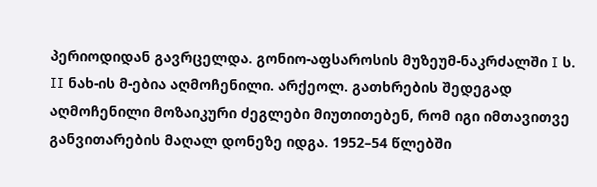პერიოდიდან გავრცელდა. გონიო-აფსაროსის მუზეუმ-ნაკრძალში I ს. II ნახ-ის მ-ებია აღმოჩენილი. არქეოლ. გათხრების შედეგად აღმოჩენილი მოზაიკური ძეგლები მიუთითებენ, რომ იგი იმთავითვე განვითარების მაღალ დონეზე იდგა. 1952–54 წლებში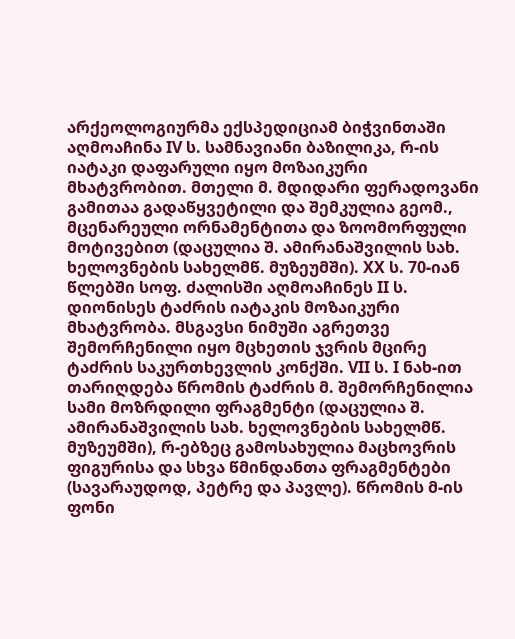არქეოლოგიურმა ექსპედიციამ ბიჭვინთაში აღმოაჩინა IV ს. სამნავიანი ბაზილიკა, რ-ის იატაკი დაფარული იყო მოზაიკური მხატვრობით. მთელი მ. მდიდარი ფერადოვანი გამითაა გადაწყვეტილი და შემკულია გეომ., მცენარეული ორნამენტითა და ზოომორფული მოტივებით (დაცულია შ. ამირანაშვილის სახ. ხელოვნების სახელმწ. მუზეუმში). XX ს. 70-იან წლებში სოფ. ძალისში აღმოაჩინეს II ს. დიონისეს ტაძრის იატაკის მოზაიკური მხატვრობა. მსგავსი ნიმუში აგრეთვე შემორჩენილი იყო მცხეთის ჯვრის მცირე ტაძრის საკურთხევლის კონქში. VII ს. I ნახ-ით თარიღდება წრომის ტაძრის მ. შემორჩენილია სამი მოზრდილი ფრაგმენტი (დაცულია შ. ამირანაშვილის სახ. ხელოვნების სახელმწ. მუზეუმში), რ-ებზეც გამოსახულია მაცხოვრის ფიგურისა და სხვა წმინდანთა ფრაგმენტები (სავარაუდოდ, პეტრე და პავლე). წრომის მ-ის ფონი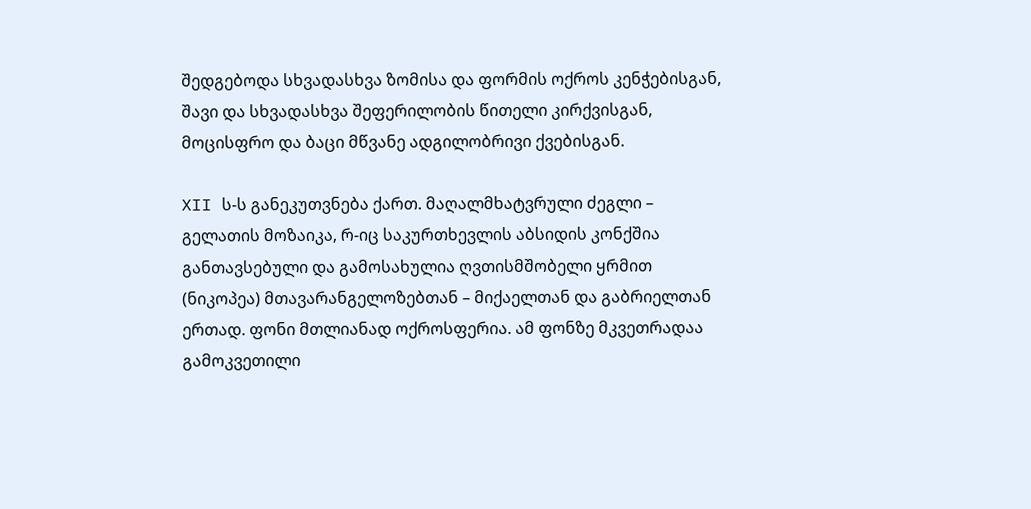შედგებოდა სხვადასხვა ზომისა და ფორმის ოქროს კენჭებისგან, შავი და სხვადასხვა შეფერილობის წითელი კირქვისგან, მოცისფრო და ბაცი მწვანე ადგილობრივი ქვებისგან.

XII ს-ს განეკუთვნება ქართ. მაღალმხატვრული ძეგლი – გელათის მოზაიკა, რ-იც საკურთხევლის აბსიდის კონქშია განთავსებული და გამოსახულია ღვთისმშობელი ყრმით (ნიკოპეა) მთავარანგელოზებთან – მიქაელთან და გაბრიელთან ერთად. ფონი მთლიანად ოქროსფერია. ამ ფონზე მკვეთრადაა გამოკვეთილი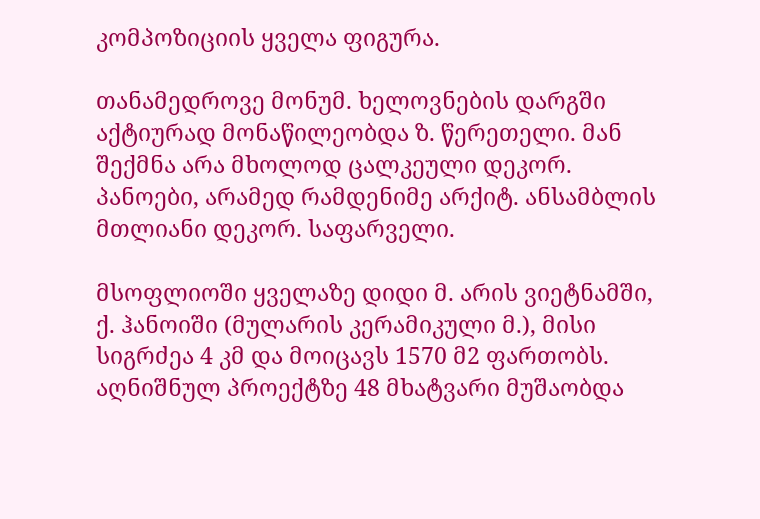კომპოზიციის ყველა ფიგურა.

თანამედროვე მონუმ. ხელოვნების დარგში აქტიურად მონაწილეობდა ზ. წერეთელი. მან შექმნა არა მხოლოდ ცალკეული დეკორ. პანოები, არამედ რამდენიმე არქიტ. ანსამბლის მთლიანი დეკორ. საფარველი.

მსოფლიოში ყველაზე დიდი მ. არის ვიეტნამში, ქ. ჰანოიში (მულარის კერამიკული მ.), მისი სიგრძეა 4 კმ და მოიცავს 1570 მ2 ფართობს. აღნიშნულ პროექტზე 48 მხატვარი მუშაობდა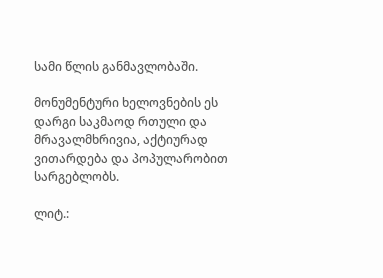სამი წლის განმავლობაში.

მონუმენტური ხელოვნების ეს დარგი საკმაოდ რთული და მრავალმხრივია, აქტიურად ვითარდება და პოპულარობით სარგებლობს.

ლიტ.: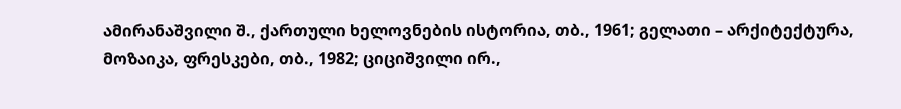ამირანაშვილი შ., ქართული ხელოვნების ისტორია, თბ., 1961; გელათი – არქიტექტურა, მოზაიკა, ფრესკები, თბ., 1982; ციციშვილი ირ.,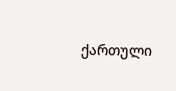ქართული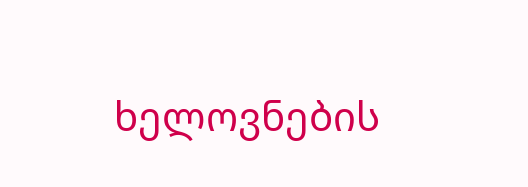ხელოვნების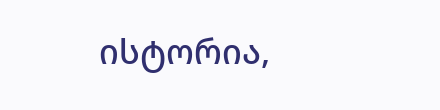ისტორია,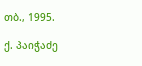თბ., 1995.

ქ. პაიჭაძე